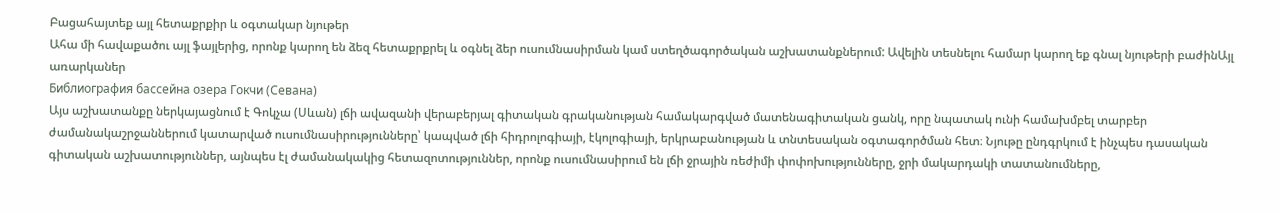Բացահայտեք այլ հետաքրքիր և օգտակար նյութեր
Ահա մի հավաքածու այլ ֆայլերից, որոնք կարող են ձեզ հետաքրքրել և օգնել ձեր ուսումնասիրման կամ ստեղծագործական աշխատանքներում: Ավելին տեսնելու համար կարող եք գնալ նյութերի բաժինԱյլ առարկաներ
Библиография бассейна озера Гокчи (Севана)
Այս աշխատանքը ներկայացնում է Գոկչա (Սևան) լճի ավազանի վերաբերյալ գիտական գրականության համակարգված մատենագիտական ցանկ, որը նպատակ ունի համախմբել տարբեր ժամանակաշրջաններում կատարված ուսումնասիրությունները՝ կապված լճի հիդրոլոգիայի, էկոլոգիայի, երկրաբանության և տնտեսական օգտագործման հետ։ Նյութը ընդգրկում է ինչպես դասական գիտական աշխատություններ, այնպես էլ ժամանակակից հետազոտություններ, որոնք ուսումնասիրում են լճի ջրային ռեժիմի փոփոխությունները, ջրի մակարդակի տատանումները,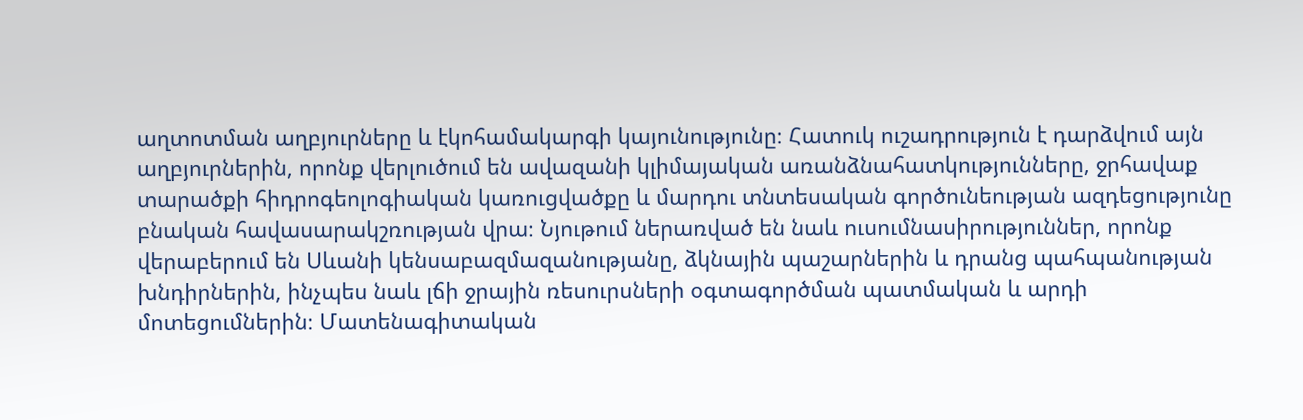աղտոտման աղբյուրները և էկոհամակարգի կայունությունը։ Հատուկ ուշադրություն է դարձվում այն աղբյուրներին, որոնք վերլուծում են ավազանի կլիմայական առանձնահատկությունները, ջրհավաք տարածքի հիդրոգեոլոգիական կառուցվածքը և մարդու տնտեսական գործունեության ազդեցությունը բնական հավասարակշռության վրա։ Նյութում ներառված են նաև ուսումնասիրություններ, որոնք վերաբերում են Սևանի կենսաբազմազանությանը, ձկնային պաշարներին և դրանց պահպանության խնդիրներին, ինչպես նաև լճի ջրային ռեսուրսների օգտագործման պատմական և արդի մոտեցումներին։ Մատենագիտական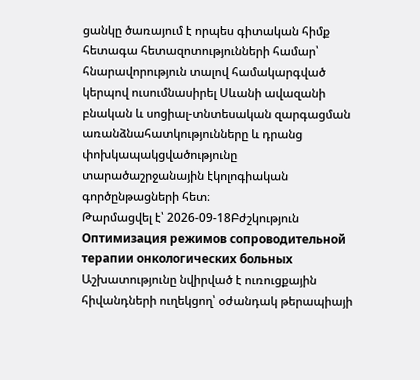ցանկը ծառայում է որպես գիտական հիմք հետագա հետազոտությունների համար՝ հնարավորություն տալով համակարգված կերպով ուսումնասիրել Սևանի ավազանի բնական և սոցիալ-տնտեսական զարգացման առանձնահատկությունները և դրանց փոխկապակցվածությունը տարածաշրջանային էկոլոգիական գործընթացների հետ։
Թարմացվել է՝ 2026-09-18Բժշկություն
Оптимизация режимов сопроводительной терапии онкологических больных
Աշխատությունը նվիրված է ուռուցքային հիվանդների ուղեկցող՝ օժանդակ թերապիայի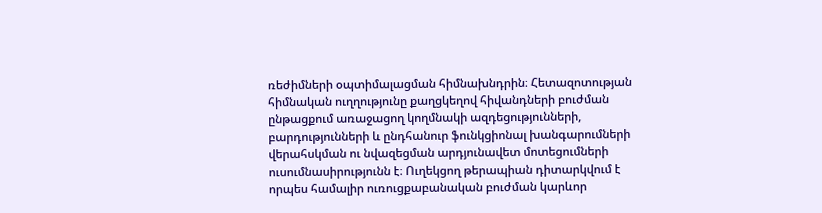ռեժիմների օպտիմալացման հիմնախնդրին։ Հետազոտության հիմնական ուղղությունը քաղցկեղով հիվանդների բուժման ընթացքում առաջացող կողմնակի ազդեցությունների, բարդությունների և ընդհանուր ֆունկցիոնալ խանգարումների վերահսկման ու նվազեցման արդյունավետ մոտեցումների ուսումնասիրությունն է։ Ուղեկցող թերապիան դիտարկվում է որպես համալիր ուռուցքաբանական բուժման կարևոր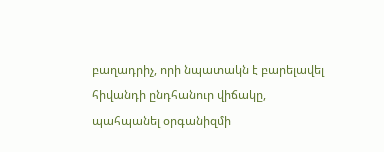բաղադրիչ, որի նպատակն է բարելավել հիվանդի ընդհանուր վիճակը, պահպանել օրգանիզմի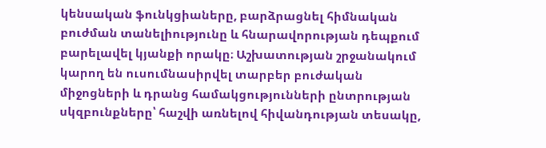կենսական ֆունկցիաները, բարձրացնել հիմնական բուժման տանելիությունը և հնարավորության դեպքում բարելավել կյանքի որակը։ Աշխատության շրջանակում կարող են ուսումնասիրվել տարբեր բուժական միջոցների և դրանց համակցությունների ընտրության սկզբունքները՝ հաշվի առնելով հիվանդության տեսակը,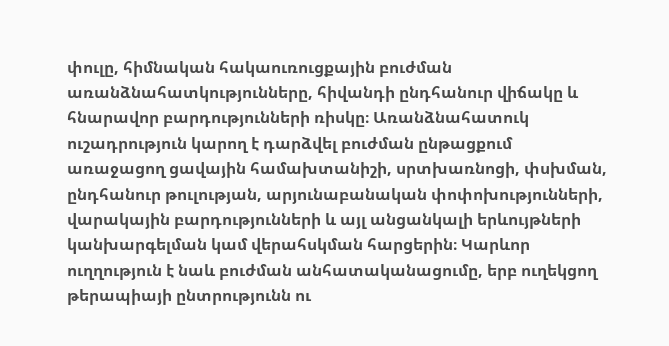փուլը, հիմնական հակաուռուցքային բուժման առանձնահատկությունները, հիվանդի ընդհանուր վիճակը և հնարավոր բարդությունների ռիսկը։ Առանձնահատուկ ուշադրություն կարող է դարձվել բուժման ընթացքում առաջացող ցավային համախտանիշի, սրտխառնոցի, փսխման, ընդհանուր թուլության, արյունաբանական փոփոխությունների, վարակային բարդությունների և այլ անցանկալի երևույթների կանխարգելման կամ վերահսկման հարցերին։ Կարևոր ուղղություն է նաև բուժման անհատականացումը, երբ ուղեկցող թերապիայի ընտրությունն ու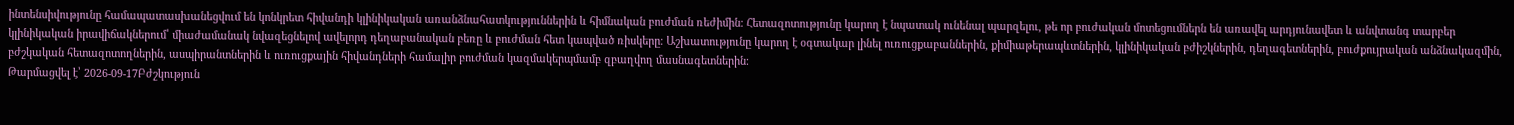ինտենսիվությունը համապատասխանեցվում են կոնկրետ հիվանդի կլինիկական առանձնահատկություններին և հիմնական բուժման ռեժիմին։ Հետազոտությունը կարող է նպատակ ունենալ պարզելու, թե որ բուժական մոտեցումներն են առավել արդյունավետ և անվտանգ տարբեր կլինիկական իրավիճակներում՝ միաժամանակ նվազեցնելով ավելորդ դեղաբանական բեռը և բուժման հետ կապված ռիսկերը։ Աշխատությունը կարող է օգտակար լինել ուռուցքաբաններին, քիմիաթերապևտներին, կլինիկական բժիշկներին, դեղագետներին, բուժքույրական անձնակազմին, բժշկական հետազոտողներին, ասպիրանտներին և ուռուցքային հիվանդների համալիր բուժման կազմակերպմամբ զբաղվող մասնագետներին։
Թարմացվել է՝ 2026-09-17Բժշկություն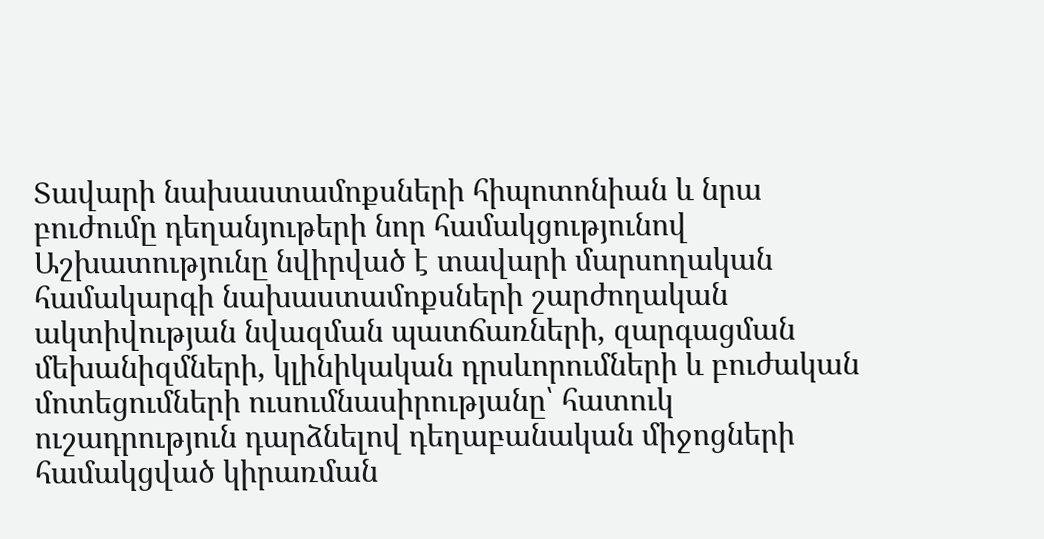Տավարի նախաստամոքսների հիպոտոնիան և նրա բուժումը դեղանյութերի նոր համակցությունով
Աշխատությունը նվիրված է տավարի մարսողական համակարգի նախաստամոքսների շարժողական ակտիվության նվազման պատճառների, զարգացման մեխանիզմների, կլինիկական դրսևորումների և բուժական մոտեցումների ուսումնասիրությանը՝ հատուկ ուշադրություն դարձնելով դեղաբանական միջոցների համակցված կիրառման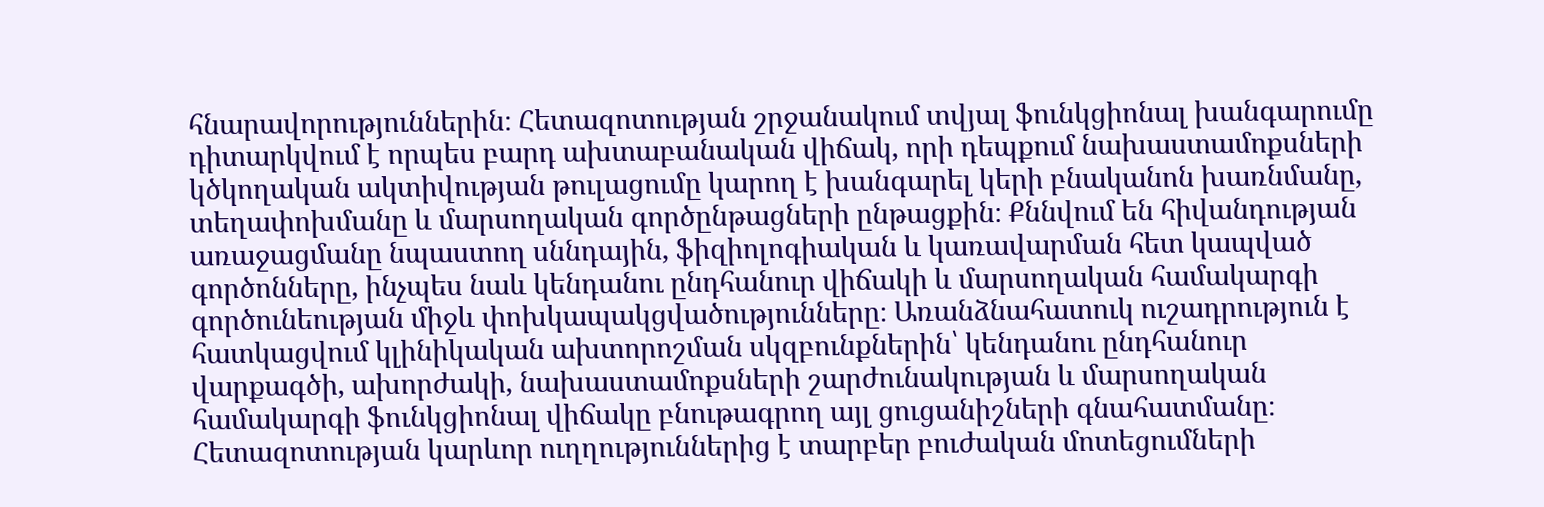հնարավորություններին։ Հետազոտության շրջանակում տվյալ ֆունկցիոնալ խանգարումը դիտարկվում է որպես բարդ ախտաբանական վիճակ, որի դեպքում նախաստամոքսների կծկողական ակտիվության թուլացումը կարող է խանգարել կերի բնականոն խառնմանը, տեղափոխմանը և մարսողական գործընթացների ընթացքին։ Քննվում են հիվանդության առաջացմանը նպաստող սննդային, ֆիզիոլոգիական և կառավարման հետ կապված գործոնները, ինչպես նաև կենդանու ընդհանուր վիճակի և մարսողական համակարգի գործունեության միջև փոխկապակցվածությունները։ Առանձնահատուկ ուշադրություն է հատկացվում կլինիկական ախտորոշման սկզբունքներին՝ կենդանու ընդհանուր վարքագծի, ախորժակի, նախաստամոքսների շարժունակության և մարսողական համակարգի ֆունկցիոնալ վիճակը բնութագրող այլ ցուցանիշների գնահատմանը։ Հետազոտության կարևոր ուղղություններից է տարբեր բուժական մոտեցումների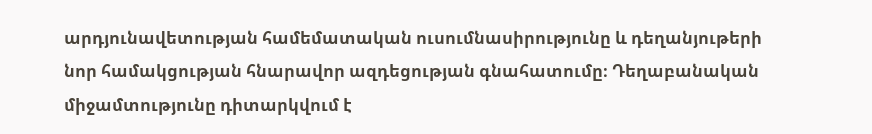արդյունավետության համեմատական ուսումնասիրությունը և դեղանյութերի նոր համակցության հնարավոր ազդեցության գնահատումը։ Դեղաբանական միջամտությունը դիտարկվում է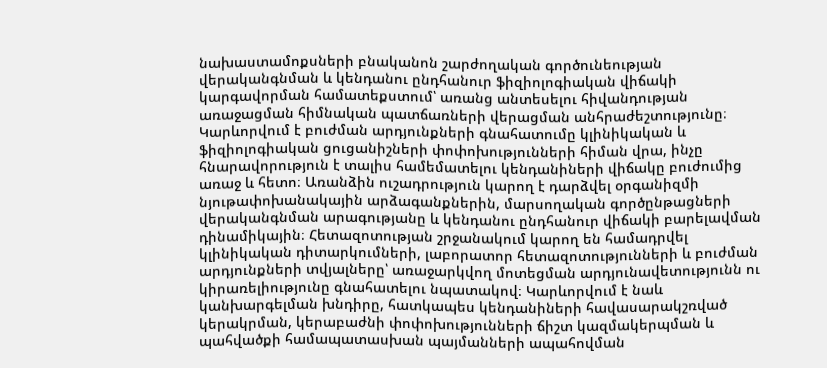նախաստամոքսների բնականոն շարժողական գործունեության վերականգնման և կենդանու ընդհանուր ֆիզիոլոգիական վիճակի կարգավորման համատեքստում՝ առանց անտեսելու հիվանդության առաջացման հիմնական պատճառների վերացման անհրաժեշտությունը։ Կարևորվում է բուժման արդյունքների գնահատումը կլինիկական և ֆիզիոլոգիական ցուցանիշների փոփոխությունների հիման վրա, ինչը հնարավորություն է տալիս համեմատելու կենդանիների վիճակը բուժումից առաջ և հետո։ Առանձին ուշադրություն կարող է դարձվել օրգանիզմի նյութափոխանակային արձագանքներին, մարսողական գործընթացների վերականգնման արագությանը և կենդանու ընդհանուր վիճակի բարելավման դինամիկային։ Հետազոտության շրջանակում կարող են համադրվել կլինիկական դիտարկումների, լաբորատոր հետազոտությունների և բուժման արդյունքների տվյալները՝ առաջարկվող մոտեցման արդյունավետությունն ու կիրառելիությունը գնահատելու նպատակով։ Կարևորվում է նաև կանխարգելման խնդիրը, հատկապես կենդանիների հավասարակշռված կերակրման, կերաբաժնի փոփոխությունների ճիշտ կազմակերպման և պահվածքի համապատասխան պայմանների ապահովման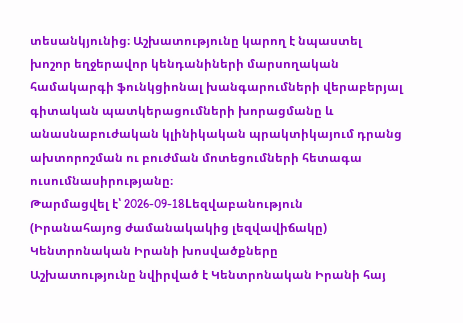տեսանկյունից։ Աշխատությունը կարող է նպաստել խոշոր եղջերավոր կենդանիների մարսողական համակարգի ֆունկցիոնալ խանգարումների վերաբերյալ գիտական պատկերացումների խորացմանը և անասնաբուժական կլինիկական պրակտիկայում դրանց ախտորոշման ու բուժման մոտեցումների հետագա ուսումնասիրությանը։
Թարմացվել է՝ 2026-09-18Lեզվաբանություն
(Իրանահայոց ժամանակակից լեզվավիճակը) Կենտրոնական Իրանի խոսվածքները
Աշխատությունը նվիրված է Կենտրոնական Իրանի հայ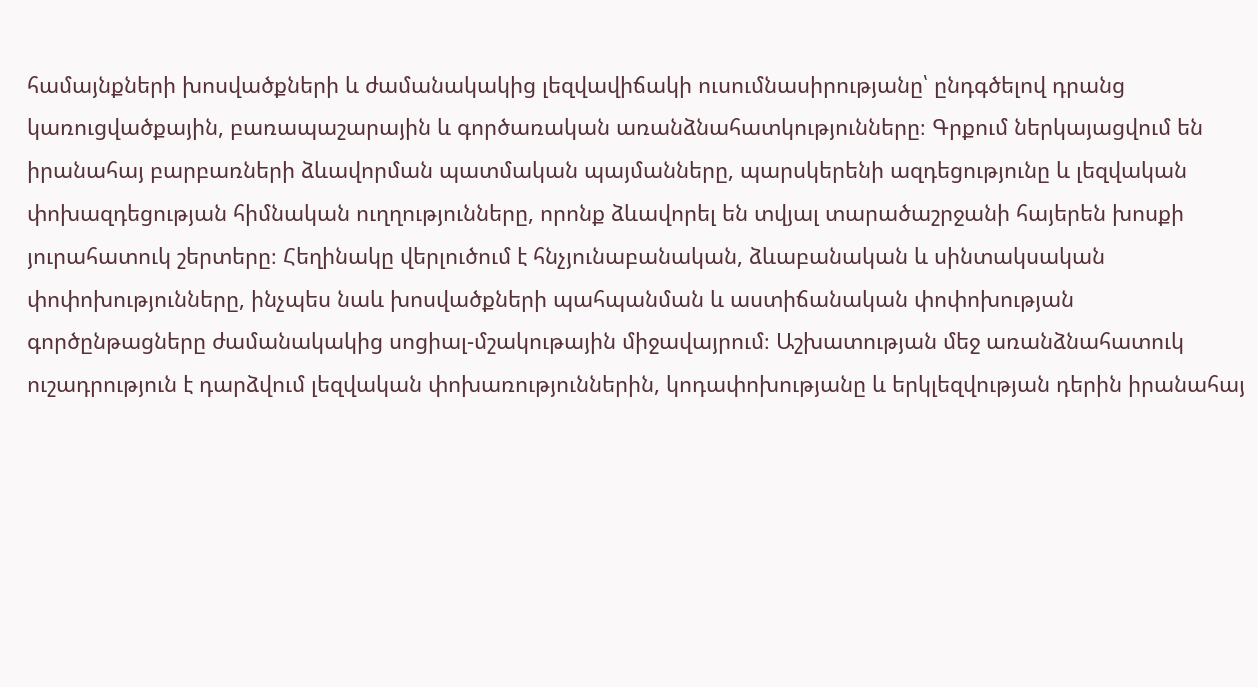համայնքների խոսվածքների և ժամանակակից լեզվավիճակի ուսումնասիրությանը՝ ընդգծելով դրանց կառուցվածքային, բառապաշարային և գործառական առանձնահատկությունները։ Գրքում ներկայացվում են իրանահայ բարբառների ձևավորման պատմական պայմանները, պարսկերենի ազդեցությունը և լեզվական փոխազդեցության հիմնական ուղղությունները, որոնք ձևավորել են տվյալ տարածաշրջանի հայերեն խոսքի յուրահատուկ շերտերը։ Հեղինակը վերլուծում է հնչյունաբանական, ձևաբանական և սինտակսական փոփոխությունները, ինչպես նաև խոսվածքների պահպանման և աստիճանական փոփոխության գործընթացները ժամանակակից սոցիալ-մշակութային միջավայրում։ Աշխատության մեջ առանձնահատուկ ուշադրություն է դարձվում լեզվական փոխառություններին, կոդափոխությանը և երկլեզվության դերին իրանահայ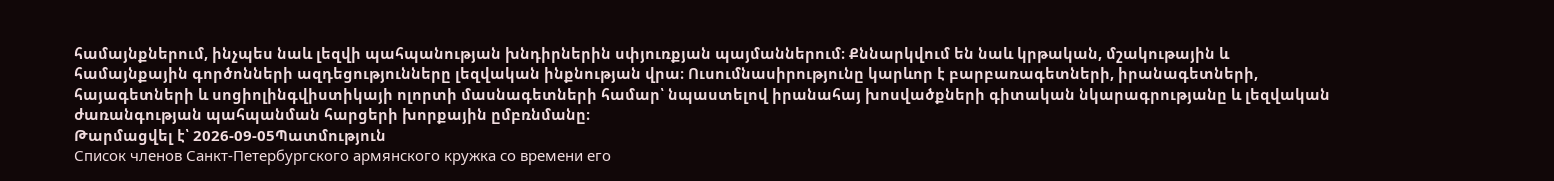համայնքներում, ինչպես նաև լեզվի պահպանության խնդիրներին սփյուռքյան պայմաններում։ Քննարկվում են նաև կրթական, մշակութային և համայնքային գործոնների ազդեցությունները լեզվական ինքնության վրա։ Ուսումնասիրությունը կարևոր է բարբառագետների, իրանագետների, հայագետների և սոցիոլինգվիստիկայի ոլորտի մասնագետների համար՝ նպաստելով իրանահայ խոսվածքների գիտական նկարագրությանը և լեզվական ժառանգության պահպանման հարցերի խորքային ըմբռնմանը։
Թարմացվել է՝ 2026-09-05Պատմություն
Список членов Санкт-Петербургского армянского кружка со времени его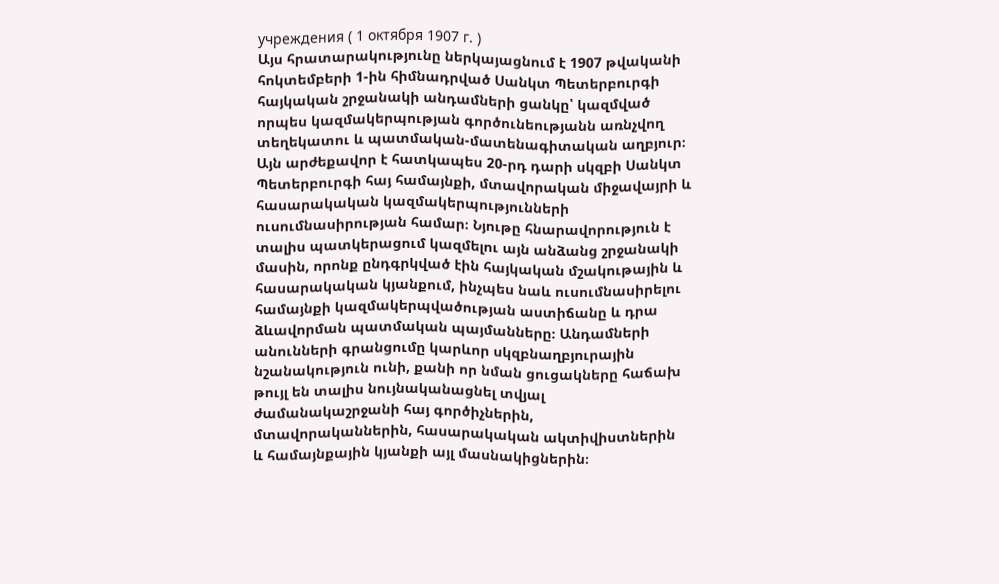учреждения ( 1 октября 1907 г. )
Այս հրատարակությունը ներկայացնում է 1907 թվականի հոկտեմբերի 1-ին հիմնադրված Սանկտ Պետերբուրգի հայկական շրջանակի անդամների ցանկը՝ կազմված որպես կազմակերպության գործունեությանն առնչվող տեղեկատու և պատմական-մատենագիտական աղբյուր։ Այն արժեքավոր է հատկապես 20-րդ դարի սկզբի Սանկտ Պետերբուրգի հայ համայնքի, մտավորական միջավայրի և հասարակական կազմակերպությունների ուսումնասիրության համար։ Նյութը հնարավորություն է տալիս պատկերացում կազմելու այն անձանց շրջանակի մասին, որոնք ընդգրկված էին հայկական մշակութային և հասարակական կյանքում, ինչպես նաև ուսումնասիրելու համայնքի կազմակերպվածության աստիճանը և դրա ձևավորման պատմական պայմանները։ Անդամների անունների գրանցումը կարևոր սկզբնաղբյուրային նշանակություն ունի, քանի որ նման ցուցակները հաճախ թույլ են տալիս նույնականացնել տվյալ ժամանակաշրջանի հայ գործիչներին, մտավորականներին, հասարակական ակտիվիստներին և համայնքային կյանքի այլ մասնակիցներին։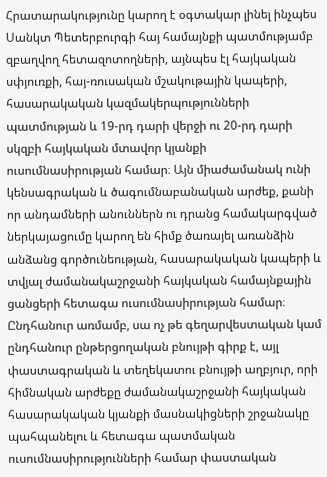Հրատարակությունը կարող է օգտակար լինել ինչպես Սանկտ Պետերբուրգի հայ համայնքի պատմությամբ զբաղվող հետազոտողների, այնպես էլ հայկական սփյուռքի, հայ-ռուսական մշակութային կապերի, հասարակական կազմակերպությունների պատմության և 19-րդ դարի վերջի ու 20-րդ դարի սկզբի հայկական մտավոր կյանքի ուսումնասիրության համար։ Այն միաժամանակ ունի կենսագրական և ծագումնաբանական արժեք, քանի որ անդամների անուններն ու դրանց համակարգված ներկայացումը կարող են հիմք ծառայել առանձին անձանց գործունեության, հասարակական կապերի և տվյալ ժամանակաշրջանի հայկական համայնքային ցանցերի հետագա ուսումնասիրության համար։ Ընդհանուր առմամբ, սա ոչ թե գեղարվեստական կամ ընդհանուր ընթերցողական բնույթի գիրք է, այլ փաստագրական և տեղեկատու բնույթի աղբյուր, որի հիմնական արժեքը ժամանակաշրջանի հայկական հասարակական կյանքի մասնակիցների շրջանակը պահպանելու և հետագա պատմական ուսումնասիրությունների համար փաստական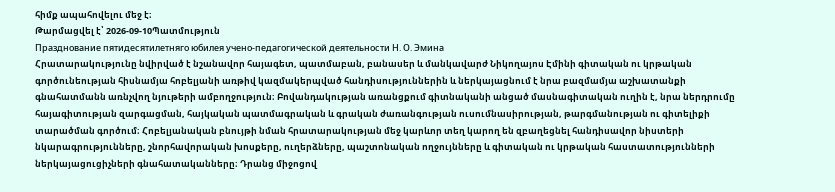հիմք ապահովելու մեջ է։
Թարմացվել է՝ 2026-09-10Պատմություն
Празднование пятидесятилетняго юбилея учено-педагогической деятельности Н. О. Эмина
Հրատարակությունը նվիրված է նշանավոր հայագետ, պատմաբան, բանասեր և մանկավարժ Նիկողայոս Էմինի գիտական ու կրթական գործունեության հիսնամյա հոբելյանի առթիվ կազմակերպված հանդիսություններին և ներկայացնում է նրա բազմամյա աշխատանքի գնահատմանն առնչվող նյութերի ամբողջություն։ Բովանդակության առանցքում գիտնականի անցած մասնագիտական ուղին է, նրա ներդրումը հայագիտության զարգացման, հայկական պատմագրական և գրական ժառանգության ուսումնասիրության, թարգմանության ու գիտելիքի տարածման գործում։ Հոբելյանական բնույթի նման հրատարակության մեջ կարևոր տեղ կարող են զբաղեցնել հանդիսավոր նիստերի նկարագրությունները, շնորհավորական խոսքերը, ուղերձները, պաշտոնական ողջույնները և գիտական ու կրթական հաստատությունների ներկայացուցիչների գնահատականները։ Դրանց միջոցով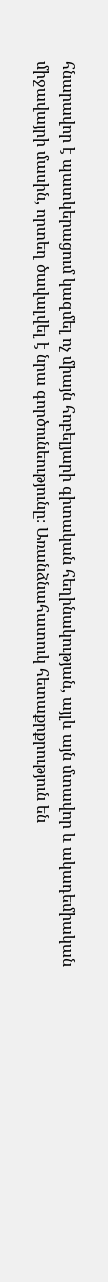հնարավոր է պատկերացում կազմել ոչ միայն հոբելյարի գիտական հեղինակության, այլև այն մտավոր և ակադեմիական միջավայրի մասին, որտեղ ծավալվել է նրա գործունեությունը։ Առանձնահատուկ հետաքրքրություն են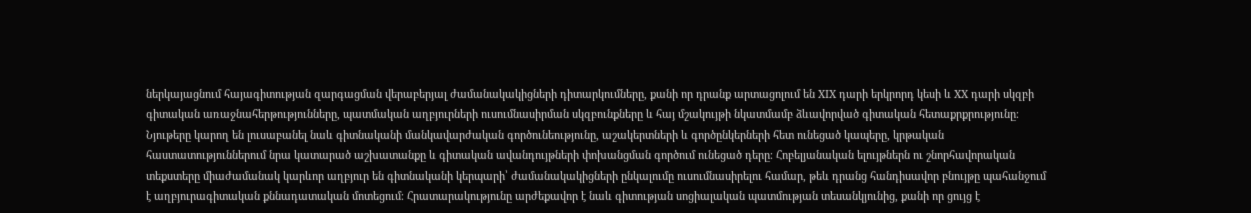ներկայացնում հայագիտության զարգացման վերաբերյալ ժամանակակիցների դիտարկումները, քանի որ դրանք արտացոլում են XIX դարի երկրորդ կեսի և XX դարի սկզբի գիտական առաջնահերթությունները, պատմական աղբյուրների ուսումնասիրման սկզբունքները և հայ մշակույթի նկատմամբ ձևավորված գիտական հետաքրքրությունը։ Նյութերը կարող են լուսաբանել նաև գիտնականի մանկավարժական գործունեությունը, աշակերտների և գործընկերների հետ ունեցած կապերը, կրթական հաստատություններում նրա կատարած աշխատանքը և գիտական ավանդույթների փոխանցման գործում ունեցած դերը։ Հոբելյանական ելույթներն ու շնորհավորական տեքստերը միաժամանակ կարևոր աղբյուր են գիտնականի կերպարի՝ ժամանակակիցների ընկալումը ուսումնասիրելու համար, թեև դրանց հանդիսավոր բնույթը պահանջում է աղբյուրագիտական քննադատական մոտեցում։ Հրատարակությունը արժեքավոր է նաև գիտության սոցիալական պատմության տեսանկյունից, քանի որ ցույց է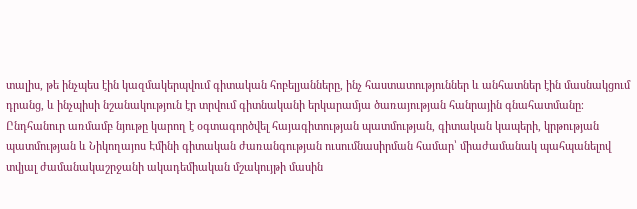տալիս, թե ինչպես էին կազմակերպվում գիտական հոբելյանները, ինչ հաստատություններ և անհատներ էին մասնակցում դրանց, և ինչպիսի նշանակություն էր տրվում գիտնականի երկարամյա ծառայության հանրային գնահատմանը։ Ընդհանուր առմամբ նյութը կարող է օգտագործվել հայագիտության պատմության, գիտական կապերի, կրթության պատմության և Նիկողայոս Էմինի գիտական ժառանգության ուսումնասիրման համար՝ միաժամանակ պահպանելով տվյալ ժամանակաշրջանի ակադեմիական մշակույթի մասին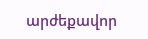արժեքավոր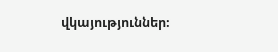վկայություններ։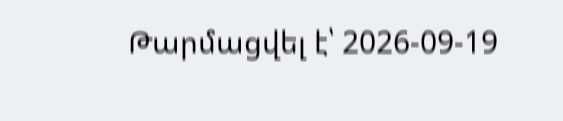Թարմացվել է՝ 2026-09-19